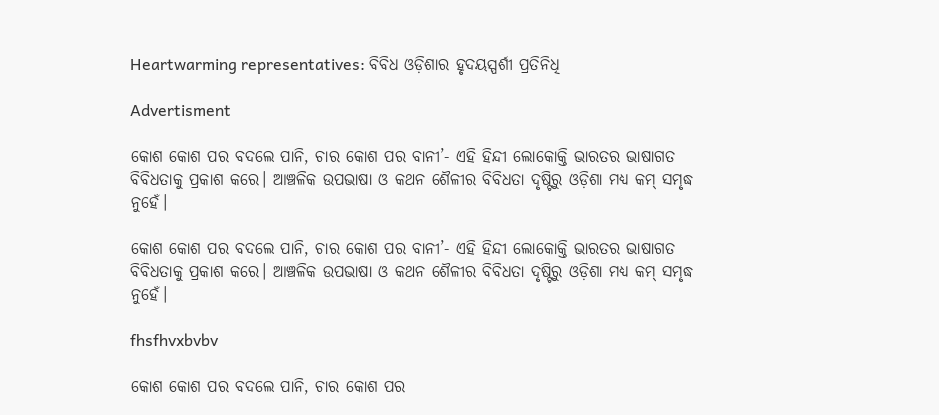Heartwarming representatives: ବିବିଧ ଓଡ଼ିଶାର ହୃଦୟସ୍ପର୍ଶୀ ପ୍ରତିନିଧି

Advertisment

କୋଶ କୋଶ ପର ବଦଲେ ପାନି, ଚାର କୋଶ ପର ବାନୀ’- ଏହି ହିନ୍ଦୀ ଲୋକୋକ୍ତି ଭାରତର ଭାଷାଗତ ବିବିଧତାକୁ ପ୍ରକାଶ କରେ। ଆଞ୍ଚଳିକ ଉପଭାଷା ଓ କଥନ ଶୈଳୀର ବିବିଧତା ଦୃଷ୍ଟିରୁ ଓଡ଼ିଶା ମଧ୍ୟ କମ୍‌ ସମୃଦ୍ଧ ନୁହେଁ।

କୋଶ କୋଶ ପର ବଦଲେ ପାନି, ଚାର କୋଶ ପର ବାନୀ’- ଏହି ହିନ୍ଦୀ ଲୋକୋକ୍ତି ଭାରତର ଭାଷାଗତ ବିବିଧତାକୁ ପ୍ରକାଶ କରେ। ଆଞ୍ଚଳିକ ଉପଭାଷା ଓ କଥନ ଶୈଳୀର ବିବିଧତା ଦୃଷ୍ଟିରୁ ଓଡ଼ିଶା ମଧ୍ୟ କମ୍‌ ସମୃଦ୍ଧ ନୁହେଁ।

fhsfhvxbvbv

କୋଶ କୋଶ ପର ବଦଲେ ପାନି, ଚାର କୋଶ ପର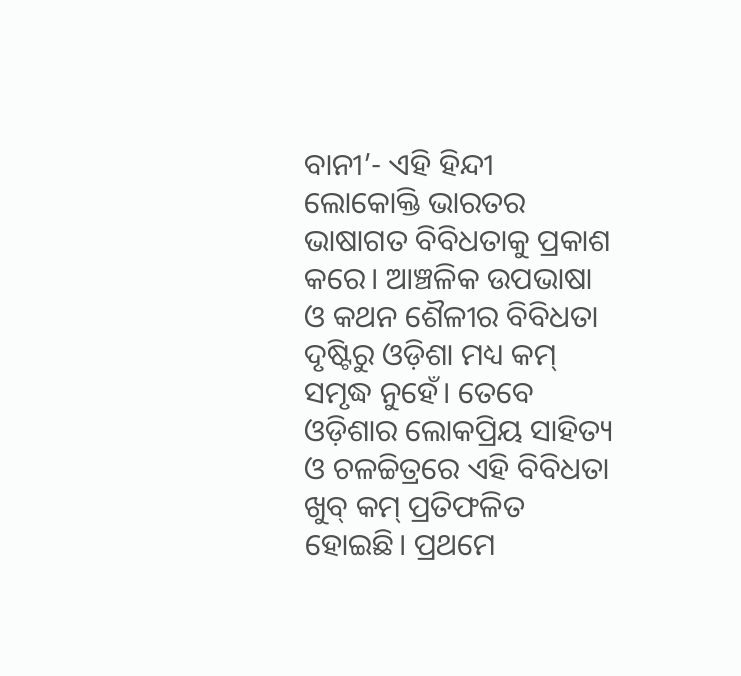ବାନୀ’- ଏହି ହିନ୍ଦୀ ଲୋକୋକ୍ତି ଭାରତର ଭାଷାଗତ ବିବିଧତାକୁ ପ୍ରକାଶ କରେ। ଆଞ୍ଚଳିକ ଉପଭାଷା ଓ କଥନ ଶୈଳୀର ବିବିଧତା ଦୃଷ୍ଟିରୁ ଓଡ଼ିଶା ମଧ୍ୟ କମ୍‌ ସମୃଦ୍ଧ ନୁହେଁ। ତେବେ ଓଡ଼ିଶାର ଲୋକପ୍ରିୟ ସାହିତ୍ୟ ଓ ଚଳଚ୍ଚିତ୍ରରେ ଏହି ବିବିଧତା ଖୁବ୍ କମ୍ ପ୍ରତିଫଳିତ ହୋଇଛି। ପ୍ରଥମେ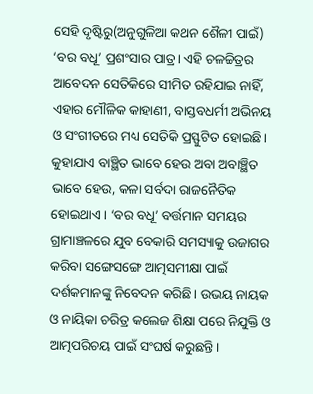ସେହି ଦୃଷ୍ଟିରୁ(ଅନୁଗୁଳିଆ କଥନ ଶୈଳୀ ପାଇଁ) ‘ବର ବଧୂ’ ପ୍ରଶଂସାର ପାତ୍ର। ଏହି ଚଳଚ୍ଚିତ୍ରର ଆବେଦନ ସେତିକିରେ ସୀମିତ ରହିଯାଇ ନାହିଁ, ଏହାର ମୌଳିକ କାହାଣୀ, ବାସ୍ତବଧର୍ମୀ ଅଭିନୟ ଓ ସଂଗୀତରେ ମଧ୍ୟ ସେତିକି ପ୍ରସ୍ଫୁଟିତ ହୋଇଛି। କୁହାଯାଏ ବାଞ୍ଛିତ ଭାବେ ହେଉ ଅବା ଅବାଞ୍ଛିତ ଭାବେ ହେଉ, କଳା ସର୍ବଦା ରାଜନୈତିକ ହୋଇଥାଏ। ‘ବର ବଧୂ’ ବର୍ତ୍ତମାନ ସମୟର ଗ୍ରାମାଞ୍ଚଳରେ ଯୁବ ବେକାରି ସମସ୍ୟାକୁ ଉଜାଗର କରିବା ସଙ୍ଗେସଙ୍ଗେ ଆତ୍ମସମୀକ୍ଷା ପାଇଁ ଦର୍ଶକମାନଙ୍କୁ ନିବେଦନ କରିଛି। ଉଭୟ ନାୟକ ଓ ନାୟିକା ଚରିତ୍ର କଲେଜ ଶିକ୍ଷା ପରେ ନିଯୁକ୍ତି ଓ ଆତ୍ମପରିଚୟ ପାଇଁ ସଂଘର୍ଷ କରୁଛନ୍ତି।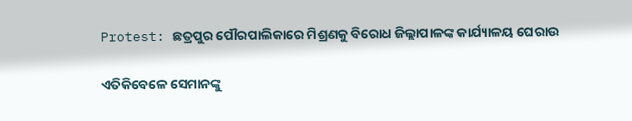Protest: ଛତ୍ରପୁର ପୌରପାଲିକାରେ ମିଶ୍ରଣକୁ ବିରୋଧ ଜିଲ୍ଲାପାଳଙ୍କ କାର୍ଯ୍ୟାଳୟ ଘେରାଉ

ଏତିକିବେଳେ ସେମାନଙ୍କୁ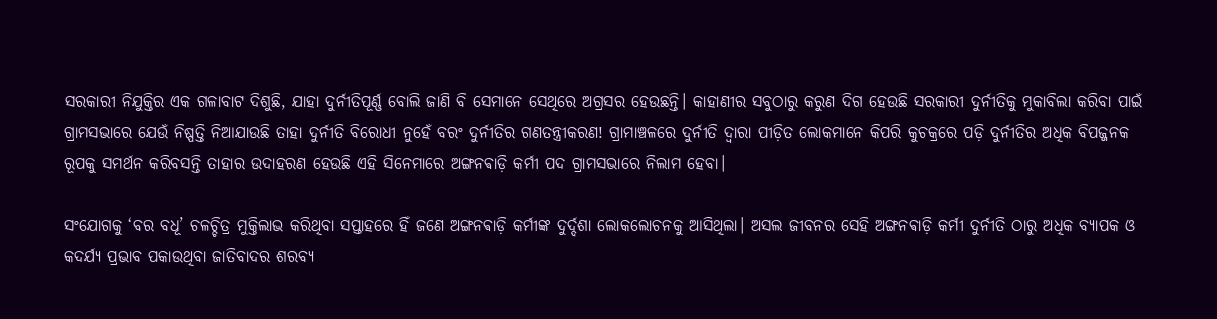ସରକାରୀ ନିଯୁକ୍ତିର ଏକ ଗଳାବାଟ ଦିଶୁଛି, ଯାହା ଦୁର୍ନୀତିପୂର୍ଣ୍ଣ ବୋଲି ଜାଣି ବି ସେମାନେ ସେଥିରେ ଅଗ୍ରସର ହେଉଛନ୍ତି। କାହାଣୀର ସବୁଠାରୁ କରୁଣ ଦିଗ ହେଉଛି ସରକାରୀ ଦୁର୍ନୀତିକୁ ମୁକାବିଲା କରିବା ପାଇଁ ଗ୍ରାମସଭାରେ ଯେଉଁ ନିଷ୍ପତ୍ତି ନିଆଯାଉଛି ତାହା ଦୁର୍ନୀତି ବିରୋଧୀ ନୁହେଁ ବରଂ ଦୁର୍ନୀତିର ଗଣତନ୍ତ୍ରୀକରଣ! ଗ୍ରାମାଞ୍ଚଳରେ ଦୁର୍ନୀତି ଦ୍ବାରା ପୀଡ଼ିତ ଲୋକମାନେ କିପରି କୁଚକ୍ରରେ ପଡ଼ି ଦୁର୍ନୀତିର ଅଧିକ ବିପଜ୍ଜନକ ରୂପକୁ ସମର୍ଥନ କରିବସନ୍ତି ତାହାର ଉଦାହରଣ ହେଉଛି ଏହି ସିନେମାରେ ଅଙ୍ଗନଵାଡ଼ି କର୍ମୀ ପଦ ଗ୍ରାମସଭାରେ ନିଲାମ ହେବା।

ସଂଯୋଗକୁ ‘ବର ବଧୂ’ ଚଳଚ୍ଚିତ୍ର ମୁକ୍ତିଲାଭ କରିଥିବା ସପ୍ତାହରେ ହିଁ ଜଣେ ଅଙ୍ଗନଵାଡ଼ି କର୍ମୀଙ୍କ ଦୁର୍ଦ୍ଦଶା ଲୋକଲୋଚନକୁ ଆସିଥିଲା। ଅସଲ ଜୀବନର ସେହି ଅଙ୍ଗନଵାଡ଼ି କର୍ମୀ ଦୁର୍ନୀତି ଠାରୁ ଅଧିକ ବ୍ୟାପକ ଓ କଦର୍ଯ୍ୟ ପ୍ରଭାବ ପକାଉଥିବା ଜାତିବାଦର ଶରବ୍ୟ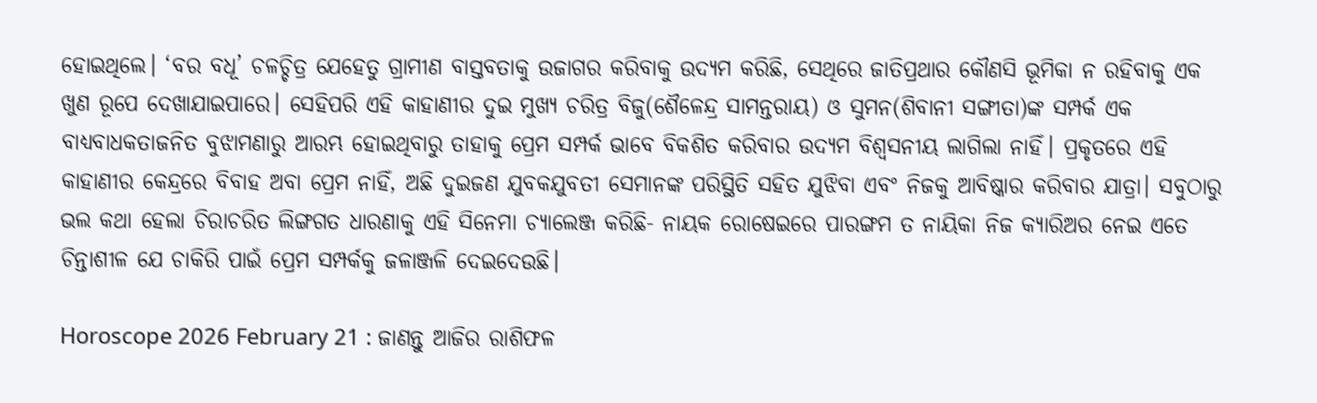ହୋଇଥିଲେ। ‘ବର ବଧୂ’ ଚଳଚ୍ଚିତ୍ର ଯେହେତୁ ଗ୍ରାମୀଣ ବାସ୍ତବତାକୁ ଉଜାଗର କରିବାକୁ ଉଦ୍ୟମ କରିଛି, ସେଥିରେ ଜାତିପ୍ରଥାର କୌଣସି ଭୂମିକା ନ ରହିବାକୁ ଏକ ଖୁଣ ରୂପେ ଦେଖାଯାଇପାରେ। ସେହିପରି ଏହି କାହାଣୀର ଦୁଇ ମୁଖ୍ୟ ଚରିତ୍ର ବିଜୁ(ଶୈଳେନ୍ଦ୍ର ସାମନ୍ତରାୟ) ଓ ସୁମନ(ଶିବାନୀ ସଙ୍ଗୀତା)ଙ୍କ ସମ୍ପର୍କ ଏକ ବାଧ୍ୟବାଧକତାଜନିତ ବୁଝାମଣାରୁ ଆରମ୍ଭ ହୋଇଥିବାରୁ ତାହାକୁ ପ୍ରେମ ସମ୍ପର୍କ ଭାବେ ବିକଶିତ କରିବାର ଉଦ୍ୟମ ବିଶ୍ବସନୀୟ ଲାଗିଲା ନାହିଁ। ପ୍ରକୃତରେ ଏହି କାହାଣୀର କେନ୍ଦ୍ରରେ ବିବାହ ଅବା ପ୍ରେମ ନାହିଁ, ଅଛି ଦୁଇଜଣ ଯୁବକଯୁବତୀ ସେମାନଙ୍କ ପରିସ୍ଥିତି ସହିତ ଯୁଝିବା ଏବଂ ନିଜକୁ ଆବିଷ୍କାର କରିବାର ଯାତ୍ରା। ସବୁଠାରୁ ଭଲ କଥା ହେଲା ଚିରାଚରିତ ଲିଙ୍ଗଗତ ଧାରଣାକୁ ଏହି ସିନେମା ଚ୍ୟାଲେଞ୍ଜ କରିଛି- ନାୟକ ରୋଷେଇରେ ପାରଙ୍ଗମ ତ ନାୟିକା ନିଜ କ୍ୟାରିଅର ନେଇ ଏତେ ଚିନ୍ତାଶୀଳ ଯେ ଚାକିରି ପାଇଁ ପ୍ରେମ ସମ୍ପର୍କକୁ ଜଳାଞ୍ଜଳି ଦେଇଦେଉଛି।

Horoscope 2026 February 21 : ଜାଣନ୍ତୁ ଆଜିର ରାଶିଫଳ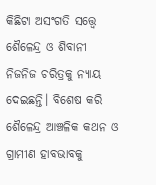କିଛିଟା ଅସଂଗତି ସତ୍ତ୍ବେ ଶୈଳେନ୍ଦ୍ର ଓ ଶିବାନୀ ନିଜନିଜ ଚରିତ୍ରକୁ ନ୍ୟାୟ ଦେଇଛନ୍ତି। ବିଶେଷ କରି ଶୈଳେନ୍ଦ୍ର ଆଞ୍ଚଳିକ କଥନ ଓ ଗ୍ରାମୀଣ ହାବଭାବକୁ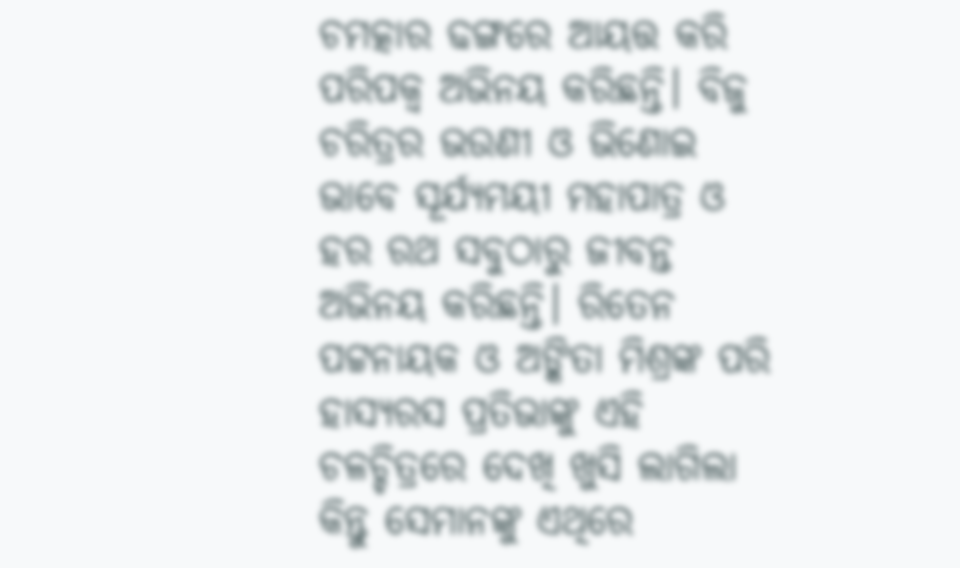ଚମତ୍କାର ଢଙ୍ଗରେ ଆୟତ୍ତ କରି ପରିପକ୍ବ ଅଭିନୟ କରିଛନ୍ତି। ବିଜୁ ଚରିତ୍ରର ଭଉଣୀ ଓ ଭିଣୋଇ ଭାବେ ସୂର୍ଯ୍ୟମୟୀ ମହାପାତ୍ର ଓ ହର ରଥ ସବୁଠାରୁ ଜୀବନ୍ତ ଅଭିନୟ କରିଛନ୍ତି। ରିତେନ ପଟ୍ଟନାୟକ ଓ ଅଙ୍କିତା ମିଶ୍ରଙ୍କ ପରି ହାସ୍ୟରସ ପ୍ରତିଭାଙ୍କୁ ଏହି ଚଳଚ୍ଚିତ୍ରରେ ଦେଖି ଖୁସି ଲାଗିଲା କିନ୍ତୁ ସେମାନଙ୍କୁ ଏଥିରେ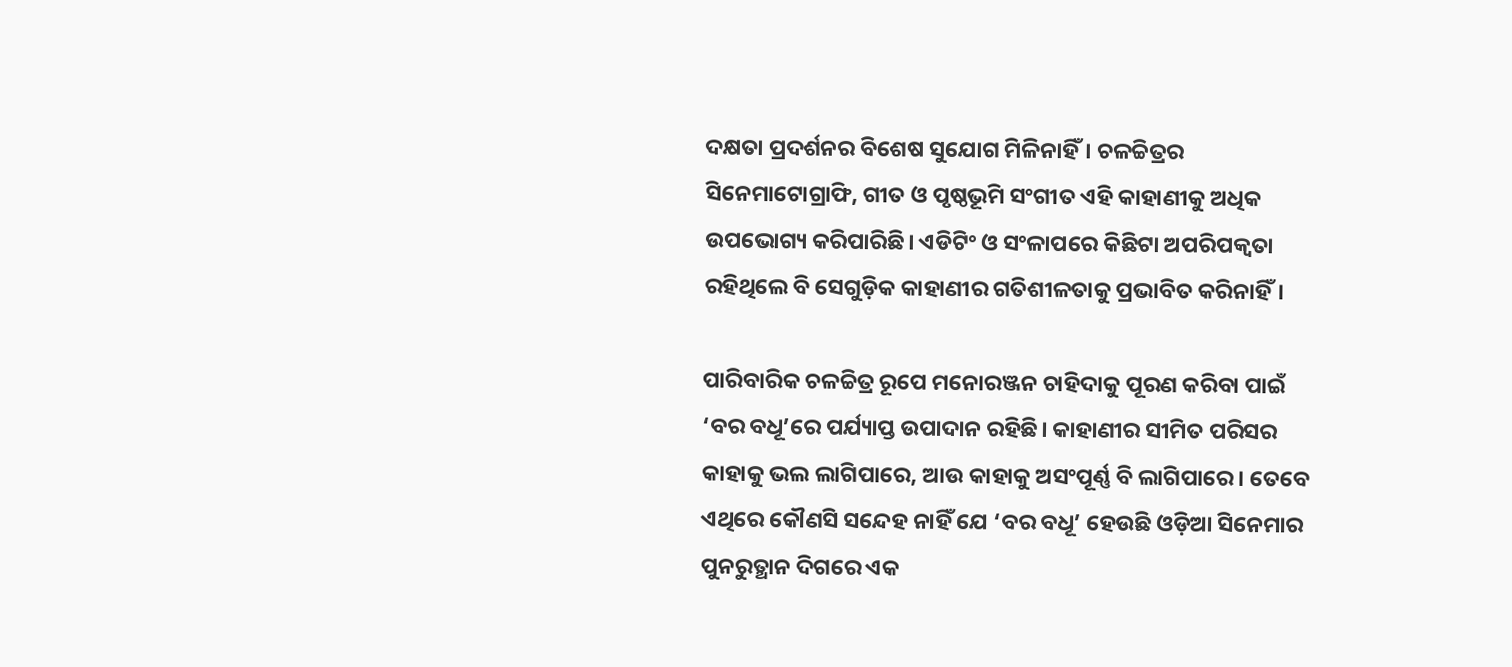ଦକ୍ଷତା ପ୍ରଦର୍ଶନର ବିଶେଷ ସୁଯୋଗ ମିଳିନାହିଁ। ଚଳଚ୍ଚିତ୍ରର ସିନେମାଟୋଗ୍ରାଫି, ଗୀତ ଓ ପୃଷ୍ଠଭୂମି ସଂଗୀତ ଏହି କାହାଣୀକୁ ଅଧିକ ଉପଭୋଗ୍ୟ କରିପାରିଛି। ଏଡିଟିଂ ଓ ସଂଳାପରେ କିଛିଟା ଅପରିପକ୍ବତା ରହିଥିଲେ ବି ସେଗୁଡ଼ିକ କାହାଣୀର ଗତିଶୀଳତାକୁ ପ୍ରଭାବିତ କରିନାହିଁ।

ପାରିବାରିକ ଚଳଚ୍ଚିତ୍ର ରୂପେ ମନୋରଞ୍ଜନ ଚାହିଦାକୁ ପୂରଣ କରିବା ପାଇଁ ‘ବର ବଧୂ’ରେ ପର୍ଯ୍ୟାପ୍ତ ଉପାଦାନ ରହିଛି। କାହାଣୀର ସୀମିତ ପରିସର କାହାକୁ ଭଲ ଲାଗିପାରେ, ଆଉ କାହାକୁ ଅସଂପୂର୍ଣ୍ଣ ବି ଲାଗିପାରେ। ତେବେ ଏଥିରେ କୌଣସି ସନ୍ଦେହ ନାହିଁ ଯେ ‘ବର ବଧୂ’ ହେଉଛି ଓଡ଼ିଆ ସିନେମାର ପୁନରୁତ୍ଥାନ ଦିଗରେ ଏକ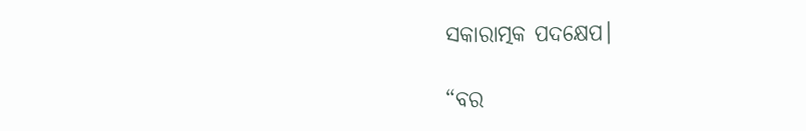ସକାରାତ୍ମକ ପଦକ୍ଷେପ।

“ବର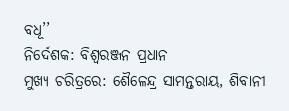ବଧୂ’’
ନିର୍ଦେଶକ: ବିଶ୍ବରଞ୍ଜନ ପ୍ରଧାନ
ମୁଖ୍ୟ ଚରିତ୍ରରେ: ଶୈଳେନ୍ଦ୍ର ସାମନ୍ତରାୟ, ଶିବାନୀ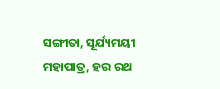ସଙ୍ଗୀତା, ସୂର୍ଯ୍ୟମୟୀ ମହାପାତ୍ର, ହର ରଥ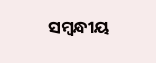ସମ୍ବନ୍ଧୀୟ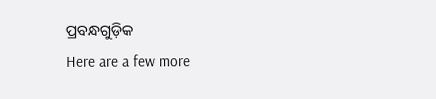ପ୍ରବନ୍ଧଗୁଡ଼ିକ
Here are a few more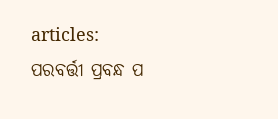articles:
ପରବର୍ତ୍ତୀ ପ୍ରବନ୍ଧ ପ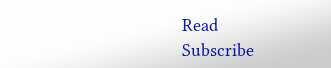Read
Subscribe